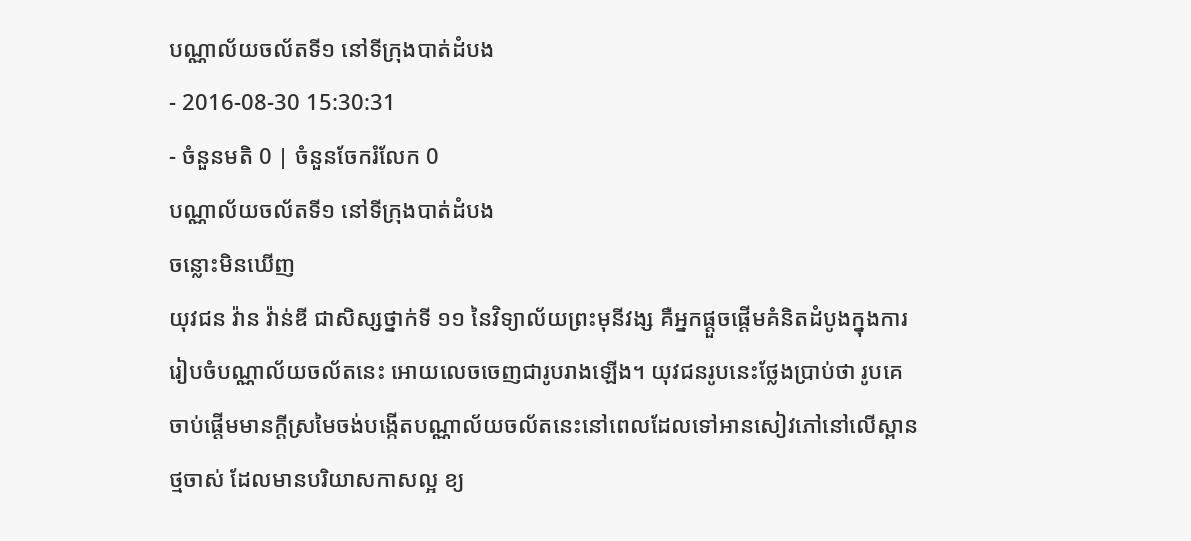បណ្ណាល័យចល័តទី១ នៅទីក្រុងបាត់ដំបង
- 2016-08-30 15:30:31
- ចំនួនមតិ 0 | ចំនួនចែករំលែក 0
បណ្ណាល័យចល័តទី១ នៅទីក្រុងបាត់ដំបង
ចន្លោះមិនឃើញ
យុវជន វ៉ាន វ៉ាន់ឌី ជាសិស្សថ្នាក់ទី ១១ នៃវិទ្យាល័យព្រះមុនីវង្ស គឺអ្នកផ្ដួចផ្ដើមគំនិតដំបូងក្នុងការរៀបចំបណ្ណាល័យចល័តនេះ អោយលេចចេញជារូបរាងឡើង។ យុវជនរូបនេះថ្លែងប្រាប់ថា រូបគេចាប់ផ្ដើមមានក្ដីស្រមៃចង់បង្កើតបណ្ណាល័យចល័តនេះនៅពេលដែលទៅអានសៀវភៅនៅលើស្ពានថ្មចាស់ ដែលមានបរិយាសកាសល្អ ខ្យ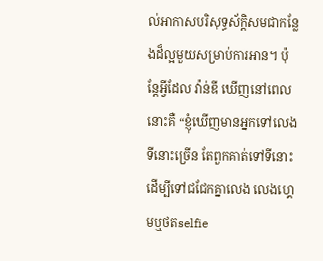ល់អាកាសបរិសុទ្ធស័ក្ដិសមជាកន្លែងដ៏ល្អមួយសម្រាប់ការអាន។ ប៉ុន្តែអ្វីដែល វ៉ាន់ឌី ឃើញនៅពេលនោះគឺ “ខ្ញុំឃើញមានអ្នកទៅលេងទីនោះច្រើន តែពួកគាត់ទៅទីនោះដើម្បីទៅជជែកគ្នាលេង លេងហ្គេមឬថតselfie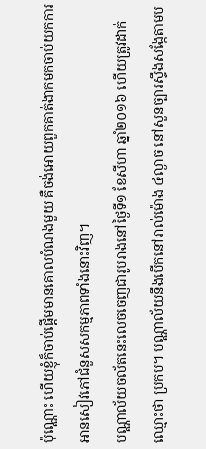ប៉ុណ្ណោះ ហើយខ្ញុំក៏ចាប់ផ្តើមមានគោលបំណងមួយ គឺចង់អោយពួកគាត់ងាកមកចាប់យកការអានសៀវភៅជំនួសសកម្មភាពទាំងនោះវិញ។
បណ្ណាល័យចល័តនេះលេចចេញជារូបរាងនៅថ្ងៃទី១ ខែសីហា ឆ្នាំ២០១៦ ហើយត្រូវដាក់ឈ្មោះថា ប្រកប។ បណ្ណាល័យនឹងបើកនៅរាល់ម៉ោង ៤ល្ងាច នៅសួនច្បារស្ទឹងសង្កែតាមប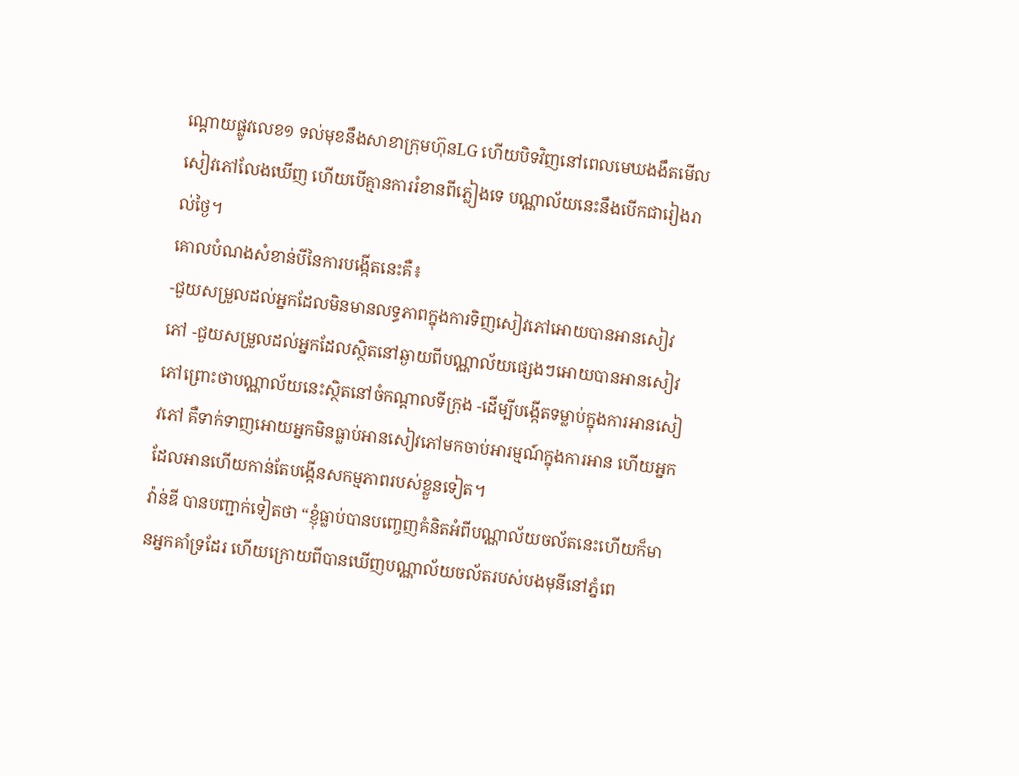ណ្ដោយផ្លូវលេខ១ ទល់មុខនឹងសាខាក្រុមហ៊ុនLG ហើយបិទវិញនៅពេលមេឃងងឹតមើលសៀវភៅលែងឃើញ ហើយបើគ្មានការរំខានពីភ្លៀងទេ បណ្ណាល័យនេះនឹងបើកជារៀងរាល់ថ្ងៃ។
គោលបំណងសំខាន់បីនៃការបង្កើតនេះគឺ៖
-ជួយសម្រួលដល់អ្នកដែលមិនមានលទ្ធភាពក្នុងការទិញសៀវភៅអោយបានអានសៀវភៅ -ជួយសម្រួលដល់អ្នកដែលស្ថិតនៅឆ្ងាយពីបណ្ណាល័យផ្សេងៗអោយបានអានសៀវភៅព្រោះថាបណ្ណាល័យនេះស្ថិតនៅចំកណ្ដាលទីក្រុង -ដើម្បីបង្កើតទម្លាប់ក្នុងការអានសៀវភៅ គឺទាក់ទាញអោយអ្នកមិនធ្លាប់អានសៀវភៅមកចាប់អារម្មណ៍ក្នុងការអាន ហើយអ្នកដែលអានហើយកាន់តែបង្កើនសកម្មភាពរបស់ខ្លួនទៀត។
វ៉ាន់ឌី បានបញ្ជាក់ទៀតថា “ខ្ញុំធ្លាប់បានបញ្ចេញគំនិតអំពីបណ្ណាល័យចល័តនេះហើយក៏មានអ្នកគាំទ្រដែរ ហើយក្រោយពីបានឃើញបណ្ណាល័យចល័តរបស់បងមុនីនៅភ្នំពេ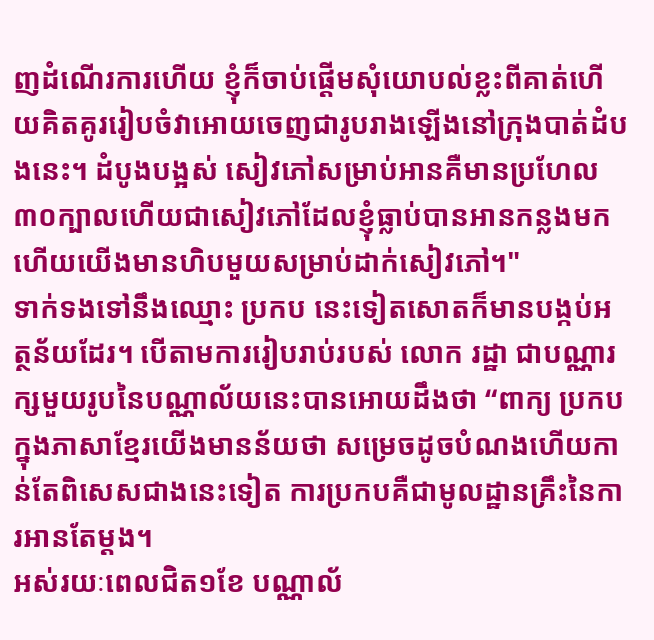ញដំណើរការហើយ ខ្ញុំក៏ចាប់ផ្ដើមសុំយោបល់ខ្លះពីគាត់ហើយគិតគូររៀបចំវាអោយចេញជារូបរាងឡើងនៅក្រុងបាត់ដំបងនេះ។ ដំបូងបង្អស់ សៀវភៅសម្រាប់អានគឺមានប្រហែល៣០ក្បាលហើយជាសៀវភៅដែលខ្ញុំធ្លាប់បានអានកន្លងមកហើយយើងមានហិបមួយសម្រាប់ដាក់សៀវភៅ។"
ទាក់ទងទៅនឹងឈ្មោះ ប្រកប នេះទៀតសោតក៏មានបង្កប់អត្ថន័យដែរ។ បើតាមការរៀបរាប់របស់ លោក រដ្ឋា ជាបណ្ណារក្សមួយរូបនៃបណ្ណាល័យនេះបានអោយដឹងថា “ពាក្យ ប្រកប ក្នុងភាសាខ្មែរយើងមានន័យថា សម្រេចដូចបំណងហើយកាន់តែពិសេសជាងនេះទៀត ការប្រកបគឺជាមូលដ្ឋានគ្រឹះនៃការអានតែម្តង។
អស់រយៈពេលជិត១ខែ បណ្ណាល័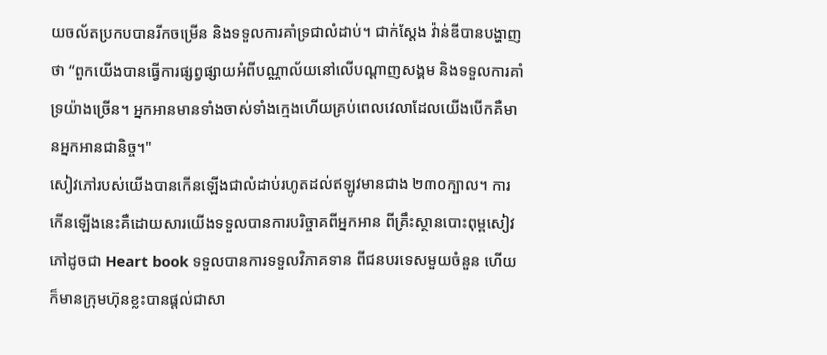យចល័តប្រកបបានរីកចម្រើន និងទទួលការគាំទ្រជាលំដាប់។ ជាក់ស្តែង វ៉ាន់ឌីបានបង្ហាញថា “ពួកយើងបានធ្វើការផ្សព្វផ្សាយអំពីបណ្ណាល័យនៅលើបណ្តាញសង្គម និងទទួលការគាំទ្រយ៉ាងច្រើន។ អ្នកអានមានទាំងចាស់ទាំងក្មេងហើយគ្រប់ពេលវេលាដែលយើងបើកគឺមានអ្នកអានជានិច្ច។"
សៀវភៅរបស់យើងបានកើនឡើងជាលំដាប់រហូតដល់ឥឡូវមានជាង ២៣០ក្បាល។ ការកើនឡើងនេះគឺដោយសារយើងទទួលបានការបរិច្ចាគពីអ្នកអាន ពីគ្រឹះស្ថានបោះពុម្ពសៀវភៅដូចជា Heart book ទទួលបានការទទួលវិភាគទាន ពីជនបរទេសមួយចំនួន ហើយក៏មានក្រុមហ៊ុនខ្លះបានផ្តល់ជាសា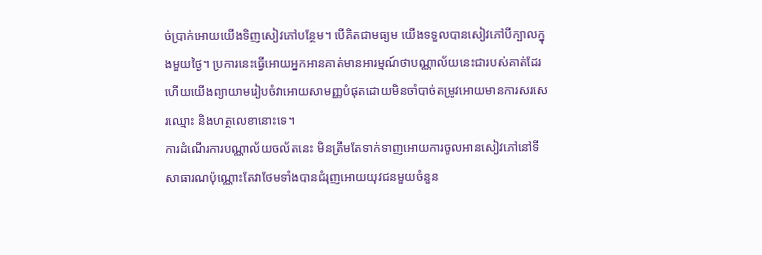ច់ប្រាក់អោយយើងទិញសៀវភៅបន្ថែម។ បើគិតជាមធ្យម យើងទទួលបានសៀវភៅបីក្បាលក្នុងមួយថ្ងៃ។ ប្រការនេះធ្វើអោយអ្នកអានគាត់មានអារម្មណ៍ថាបណ្ណាល័យនេះជារបស់គាត់ដែរ ហើយយើងព្យាយាមរៀបចំវាអោយសាមញ្ញបំផុតដោយមិនចាំបាច់តម្រូវអោយមានការសរសេរឈ្មោះ និងហត្ថលេខានោះទេ។
ការដំណើរការបណ្ណាល័យចល័តនេះ មិនត្រឹមតែទាក់ទាញអោយការចូលអានសៀវភៅនៅទីសាធារណប៉ុណ្ណោះតែវាថែមទាំងបានជំរុញអោយយុវជនមួយចំនួន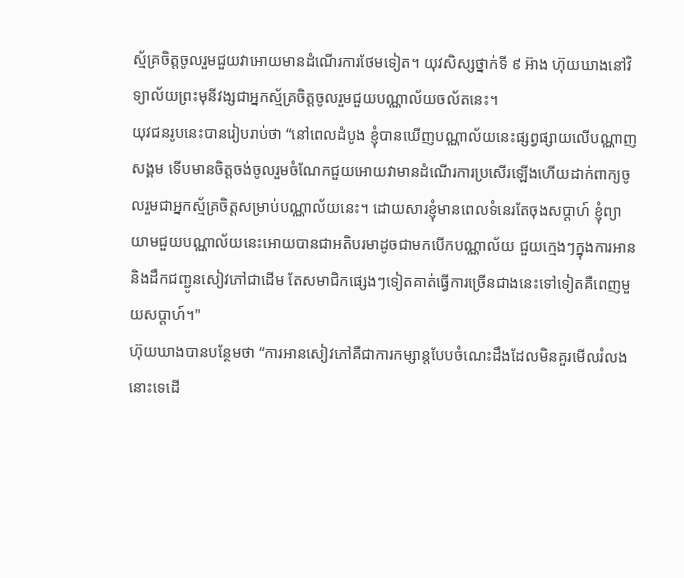ស្ម័គ្រចិត្តចូលរួមជួយវាអោយមានដំណើរការថែមទៀត។ យុវសិស្សថ្នាក់ទី ៩ អ៊ាង ហ៊ុយឃាងនៅវិទ្យាល័យព្រះមុនីវង្សជាអ្នកស្ម័គ្រចិត្តចូលរួមជួយបណ្ណាល័យចល័តនេះ។
យុវជនរូបនេះបានរៀបរាប់ថា “នៅពេលដំបូង ខ្ញុំបានឃើញបណ្ណាល័យនេះផ្សព្វផ្សាយលើបណ្ណាញសង្គម ទើបមានចិត្តចង់ចូលរួមចំណែកជួយអោយវាមានដំណើរការប្រសើរឡើងហើយដាក់ពាក្យចូលរួមជាអ្នកស្ម័គ្រចិត្តសម្រាប់បណ្ណាល័យនេះ។ ដោយសារខ្ញុំមានពេលទំនេរតែចុងសប្ដាហ៍ ខ្ញុំព្យាយាមជួយបណ្ណាល័យនេះអោយបានជាអតិបរមាដូចជាមកបើកបណ្ណាល័យ ជួយក្មេងៗក្នុងការអាននិងដឹកជញ្ជូនសៀវភៅជាដើម តែសមាជិកផ្សេងៗទៀតគាត់ធ្វើការច្រើនជាងនេះទៅទៀតគឺពេញមួយសប្ដាហ៍។"
ហ៊ុយឃាងបានបន្ថែមថា “ការអានសៀវភៅគឺជាការកម្សាន្តបែបចំណេះដឹងដែលមិនគួរមើលរំលងនោះទេដើ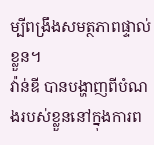ម្បីពង្រឹងសមត្ថភាពផ្ទាល់ខ្លួន។
វ៉ាន់ឌី បានបង្ហាញពីបំណងរបស់ខ្លួននៅក្នុងការព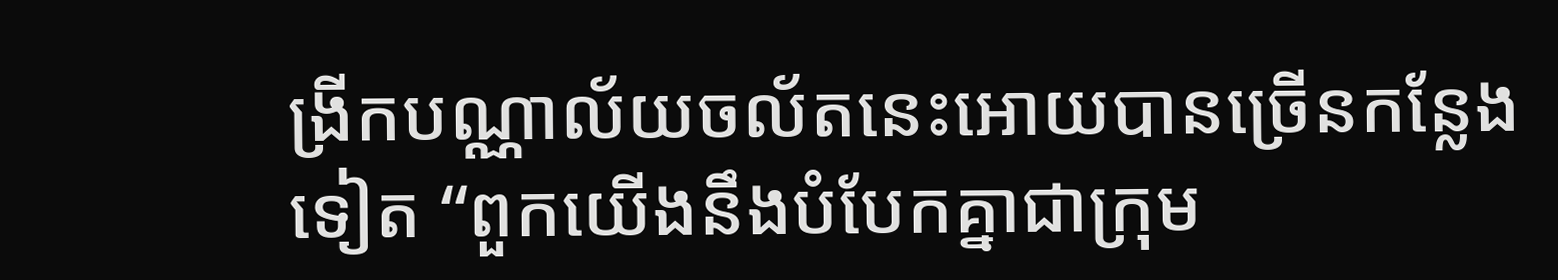ង្រីកបណ្ណាល័យចល័តនេះអោយបានច្រើនកន្លែងទៀត “ពួកយើងនឹងបំបែកគ្នាជាក្រុម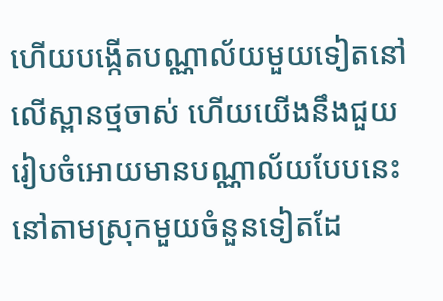ហើយបង្កើតបណ្ណាល័យមួយទៀតនៅលើស្ពានថ្មចាស់ ហើយយើងនឹងជួយរៀបចំអោយមានបណ្ណាល័យបែបនេះនៅតាមស្រុកមួយចំនួនទៀតដែ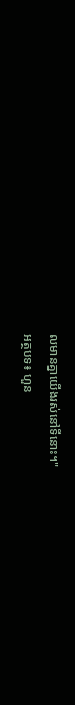លមានគ្នាយើងរស់នៅទីនោះ។"
អត្ថបទ៖ ហួន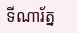ទីណារ័ត្ន